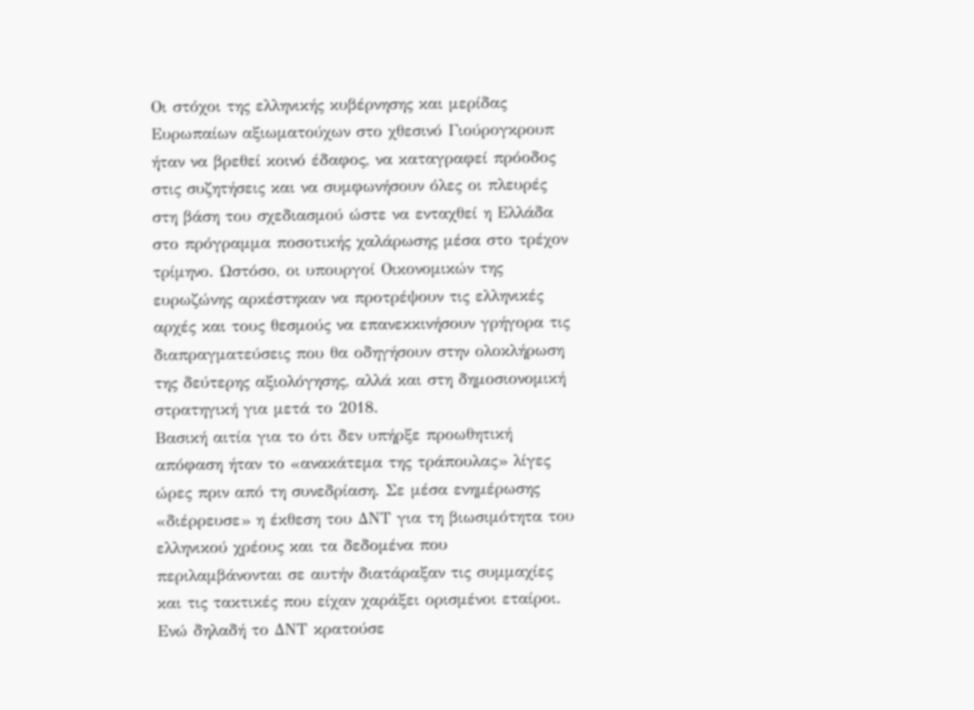Οι στόχοι της ελληνικής κυβέρνησης και μερίδας Ευρωπαίων αξιωματούχων στο χθεσινό Γιούρογκρουπ ήταν να βρεθεί κοινό έδαφος, να καταγραφεί πρόοδος στις συζητήσεις και να συμφωνήσουν όλες οι πλευρές στη βάση του σχεδιασμού ώστε να ενταχθεί η Ελλάδα στο πρόγραμμα ποσοτικής χαλάρωσης μέσα στο τρέχον τρίμηνο. Ωστόσο, οι υπουργοί Οικονομικών της ευρωζώνης αρκέστηκαν να προτρέψουν τις ελληνικές αρχές και τους θεσμούς να επανεκκινήσουν γρήγορα τις διαπραγματεύσεις που θα οδηγήσουν στην ολοκλήρωση της δεύτερης αξιολόγησης, αλλά και στη δημοσιονομική στρατηγική για μετά το 2018.
Βασική αιτία για το ότι δεν υπήρξε προωθητική απόφαση ήταν το «ανακάτεμα της τράπουλας» λίγες ώρες πριν από τη συνεδρίαση. Σε μέσα ενημέρωσης «διέρρευσε» η έκθεση του ΔΝΤ για τη βιωσιμότητα του ελληνικού χρέους και τα δεδομένα που περιλαμβάνονται σε αυτήν διατάραξαν τις συμμαχίες και τις τακτικές που είχαν χαράξει ορισμένοι εταίροι. Ενώ δηλαδή το ΔΝΤ κρατούσε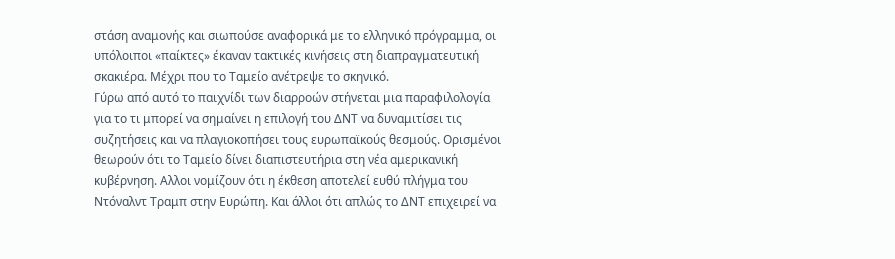στάση αναμονής και σιωπούσε αναφορικά με το ελληνικό πρόγραμμα, οι υπόλοιποι «παίκτες» έκαναν τακτικές κινήσεις στη διαπραγματευτική σκακιέρα. Μέχρι που το Ταμείο ανέτρεψε το σκηνικό.
Γύρω από αυτό το παιχνίδι των διαρροών στήνεται μια παραφιλολογία για το τι μπορεί να σημαίνει η επιλογή του ΔΝΤ να δυναμιτίσει τις συζητήσεις και να πλαγιοκοπήσει τους ευρωπαϊκούς θεσμούς. Ορισμένοι θεωρούν ότι το Ταμείο δίνει διαπιστευτήρια στη νέα αμερικανική κυβέρνηση. Αλλοι νομίζουν ότι η έκθεση αποτελεί ευθύ πλήγμα του Ντόναλντ Τραμπ στην Ευρώπη. Και άλλοι ότι απλώς το ΔΝΤ επιχειρεί να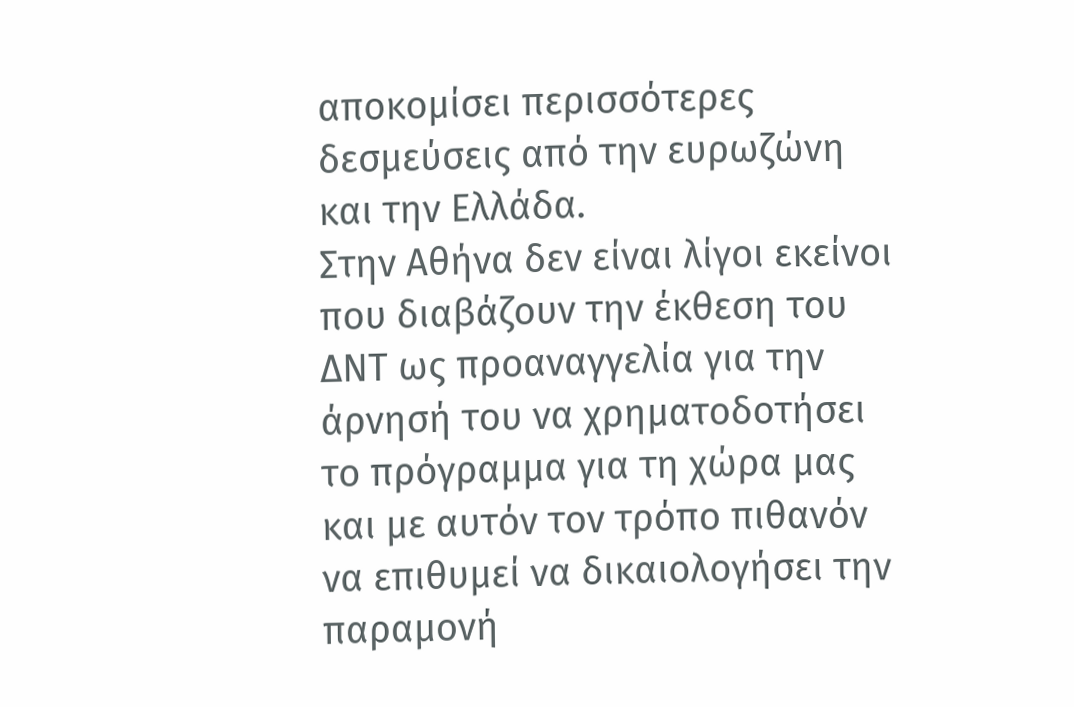αποκομίσει περισσότερες δεσμεύσεις από την ευρωζώνη και την Ελλάδα.
Στην Αθήνα δεν είναι λίγοι εκείνοι που διαβάζουν την έκθεση του ΔΝΤ ως προαναγγελία για την άρνησή του να χρηματοδοτήσει το πρόγραμμα για τη χώρα μας και με αυτόν τον τρόπο πιθανόν να επιθυμεί να δικαιολογήσει την παραμονή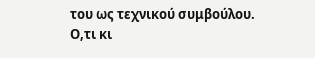του ως τεχνικού συμβούλου.
Ο,τι κι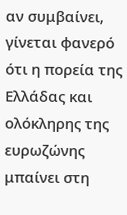αν συμβαίνει, γίνεται φανερό ότι η πορεία της Ελλάδας και ολόκληρης της ευρωζώνης μπαίνει στη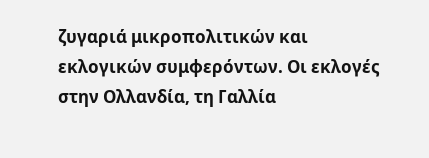ζυγαριά μικροπολιτικών και εκλογικών συμφερόντων. Οι εκλογές στην Ολλανδία, τη Γαλλία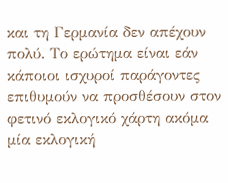και τη Γερμανία δεν απέχουν πολύ. Το ερώτημα είναι εάν κάποιοι ισχυροί παράγοντες επιθυμούν να προσθέσουν στον φετινό εκλογικό χάρτη ακόμα μία εκλογική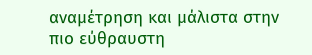αναμέτρηση και μάλιστα στην πιο εύθραυστη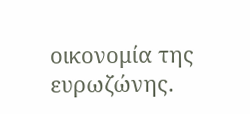οικονομία της ευρωζώνης.